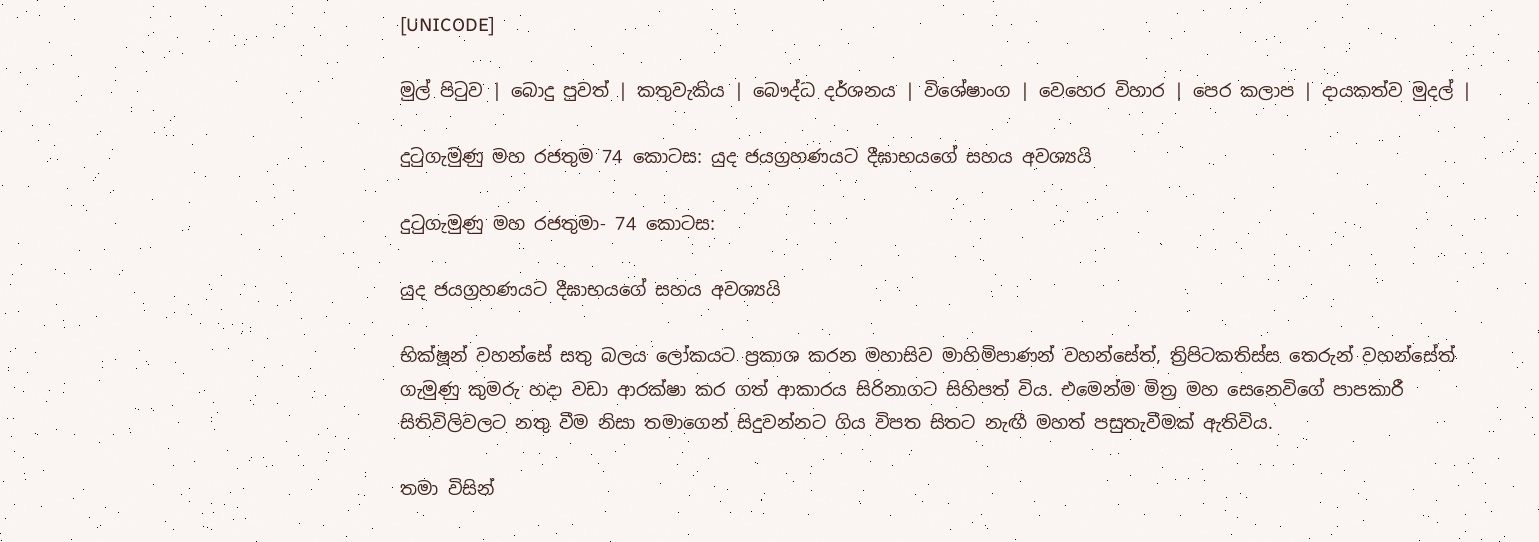[UNICODE]

මුල් පිටුව | බොදු පුවත් | කතුවැකිය | බෞද්ධ දර්ශනය | විශේෂාංග | වෙහෙර විහාර | පෙර කලාප | දායකත්ව මුදල් |

දුටුගැමුණු මහ රජතුම 74 කොටස: යුද ජයග්‍රහණයට දීඝාභයගේ සහය අවශ්‍යයි

දුටුගැමුණු මහ රජතුමා- 74 කොටස:

යුද ජයග්‍රහණයට දීඝාභයගේ සහය අවශ්‍යයි

භික්ෂූන් වහන්සේ සතු බලය ලෝකයට ප්‍රකාශ කරන මහාසිව මාහිමිපාණන් වහන්සේත්, ත්‍රිපිටකතිස්ස තෙරුන් වහන්සේත් ගැමුණු කුමරු හදා වඩා ආරක්ෂා කර ගත් ආකාරය සිරිනාගට සිහිපත් විය. එමෙන්ම මිත්‍ර මහ සෙනෙවිගේ පාපකාරී සිතිවිලිවලට නතු වීම නිසා තමාගෙන් සිදුවන්නට ගිය විපත සිතට නැඟී මහත් පසුතැවීමක් ඇතිවිය.

තමා විසින්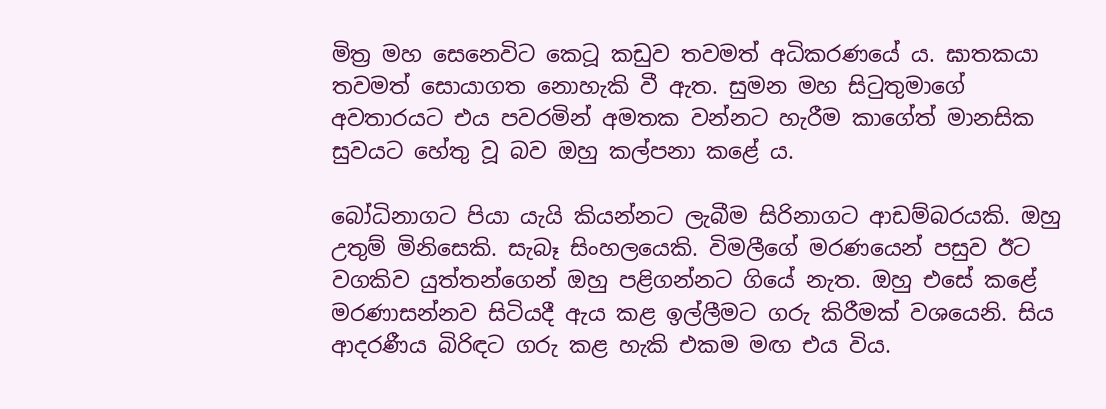මිත්‍ර මහ සෙනෙවිට කෙටූ කඩුව තවමත් අධිකරණයේ ය. ඝාතකයා තවමත් සොයාගත නොහැකි වී ඇත. සුමන මහ සිටුතුමාගේ අවතාරයට එය පවරමින් අමතක වන්නට හැරීම කාගේත් මානසික සුවයට හේතු වූ බව ඔහු කල්පනා කළේ ය.

බෝධිනාගට පියා යැයි කියන්නට ලැබීම සිරිනාගට ආඩම්බරයකි. ඔහු උතුම් මිනිසෙකි. සැබෑ සිංහලයෙකි. විමලීගේ මරණයෙන් පසුව ඊට වගකිව යුත්තන්ගෙන් ඔහු පළිගන්නට ගියේ නැත. ඔහු එසේ කළේ මරණාසන්නව සිටියදී ඇය කළ ඉල්ලීමට ගරු කිරීමක් වශයෙනි. සිය ආදරණීය බිරිඳට ගරු කළ හැකි එකම මඟ එය විය.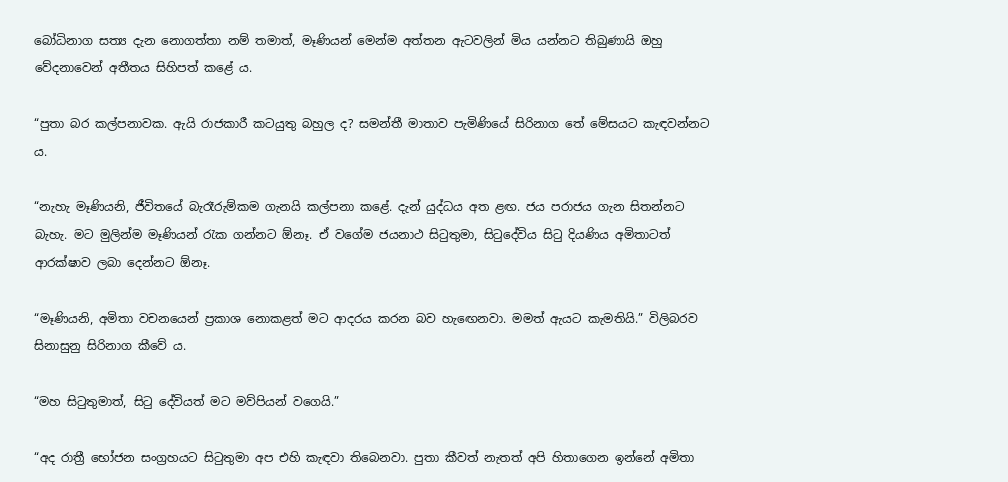බෝධිනාග සත්‍ය දැන නොගත්තා නම් තමාත්, මෑණියන් මෙන්ම අත්තන ඇටවලින් මිය යන්නට තිබුණායි ඔහු වේදනාවෙන් අතීතය සිහිපත් කළේ ය.

“පුතා බර කල්පනාවක. ඇයි රාජකාරී කටයුතු බහුල ද? සමන්තී මාතාව පැමිණියේ සිරිනාග තේ මේසයට කැඳවන්නට ය.

“නැහැ මෑණියනි, ජීවිතයේ බැරෑරුම්කම ගැනයි කල්පනා කළේ. දැන් යුද්ධය අත ළඟ. ජය පරාජය ගැන සිතන්නට බැහැ. මට මුලින්ම මෑණියන් රැක ගන්නට ඕනෑ. ඒ වගේම ජයනාථ සිටුතුමා, සිටුදේවිය සිටු දියණිය අමිතාටත් ආරක්ෂාව ලබා දෙන්නට ඕනෑ.

“මෑණියනි, අමිතා වචනයෙන් ප්‍රකාශ නොකළත් මට ආදරය කරන බව හැඟෙනවා. මමත් ඇයට කැමතියි.” විලිබරව සිනාසුනු සිරිනාග කීවේ ය.

“මහ සිටුතුමාත්, සිටු දේවියත් මට මව්පියන් වගෙයි.”

“අද රාත්‍රී භෝජන සංග්‍රහයට සිටුතුමා අප එහි කැඳවා තිබෙනවා. පුතා කීවත් නැතත් අපි හිතාගෙන ඉන්නේ අමිතා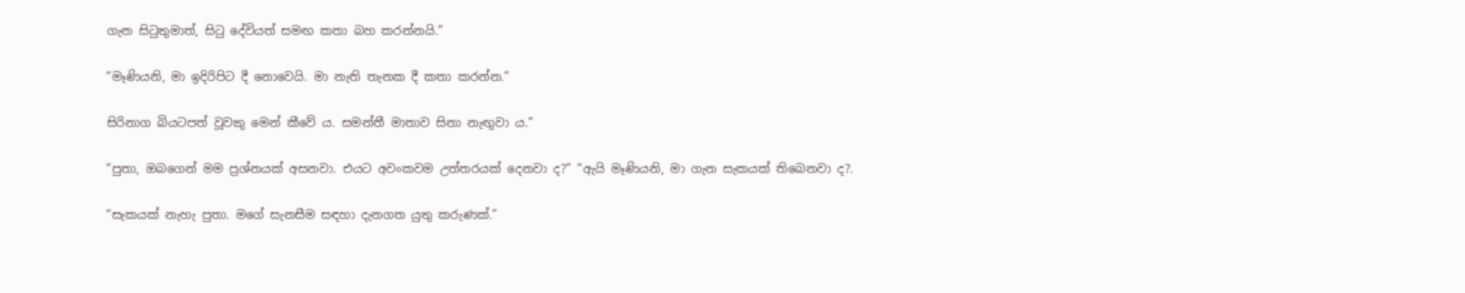ගැන සිටුතුමාත්, සිටු දේවියත් සමඟ කතා බහ කරන්නයි.”

“මෑණියනි, මා ඉදිරිපිට දී නොවෙයි. මා නැති තැනක දී කතා කරන්න.”

සිරිනාග බියටපත් වූවකු මෙන් කීවේ ය. සමන්තී මාතාව සිනා නැඟුවා ය.”

“පුතා, ඔබගෙන් මම ප්‍රශ්නයක් අසනවා. එයට අවංකවම උත්තරයක් දෙනවා ද?” “ඇයි මෑණියනි, මා ගැන සැකයක් තිබෙනවා ද?.

“සැකයක් නැහැ පුතා. මගේ සැනසීම සඳහා දැනගත යුතු කරුණක්.”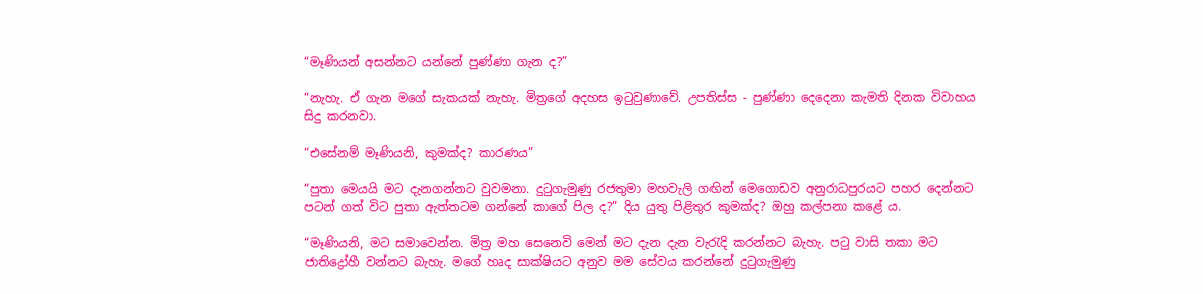“මෑණියන් අසන්නට යන්නේ පුණ්ණා ගැන ද?”

“නැහැ. ඒ ගැන මගේ සැකයක් නැහැ. මිත්‍රගේ අදහස ඉටුවුණාවේ. උපතිස්ස - පුණ්ණා දෙදෙනා කැමති දිනක විවාහය සිදු කරනවා.

“එසේනම් මෑණියනි, කුමක්ද? කාරණය”

“පුතා මෙයයි මට දැනගන්නට වුවමනා. දුටුගැමුණු රජතුමා මහවැලි ගඟින් මෙගොඩව අනුරාධපුරයට පහර දෙන්නට පටන් ගත් විට පුතා ඇත්තටම ගන්නේ කාගේ පිල ද?” දිය යුතු පිළිතුර කුමක්ද? ඔහු කල්පනා කළේ ය.

“මෑණියනි, මට සමාවෙන්න. මිත්‍ර මහ සෙනෙවි මෙන් මට දැන දැන වැරැදි කරන්නට බැහැ. පටු වාසි තකා මට ජාතිද්‍රෝහී වන්නට බැහැ. මගේ හෘද සාක්ෂියට අනුව මම සේවය කරන්නේ දුටුගැමුණු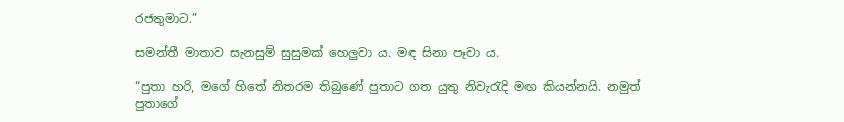රජතුමාට.”

සමන්තී මාතාව සැනසුම් සුසුමක් හෙලුවා ය. මඳ සිනා පෑවා ය.

“පුතා හරි, මගේ හිතේ නිතරම තිබුණේ පුතාට ගත යුතු නිවැරැදි මඟ කියන්නයි. නමුත් පුතාගේ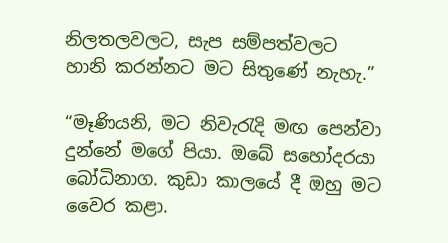නිලතලවලට, සැප සම්පත්වලට හානි කරන්නට මට සිතුණේ නැහැ.”

“මෑණියනි, මට නිවැරැදි මඟ පෙන්වා දුන්නේ මගේ පියා. ඔබේ සහෝදරයා බෝධිනාග. කුඩා කාලයේ දී ඔහු මට වෛර කළා.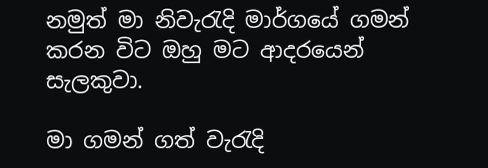නමුත් මා නිවැරැදි මාර්ගයේ ගමන් කරන විට ඔහු මට ආදරයෙන් සැලකුවා.

මා ගමන් ගත් වැරැදි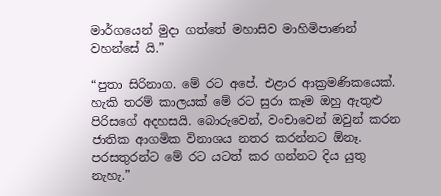මාර්ගයෙන් මුදා ගත්තේ මහාසිව මාහිමිපාණන් වහන්සේ යි.”

“පුතා සිරිනාග. මේ රට අපේ. එළාර ආක්‍රමණිකයෙක්. හැකි තරම් කාලයක් මේ රට සුරා කෑම ඔහු ඇතුළු පිරිසගේ අදහසයි. බොරුවෙන්, වංචාවෙන් ඔවුන් කරන ජාතික ආගමික විනාශය නතර කරන්නට ඕනෑ. පරසතුරන්ට මේ රට යටත් කර ගන්නට දිය යුතු නැහැ.”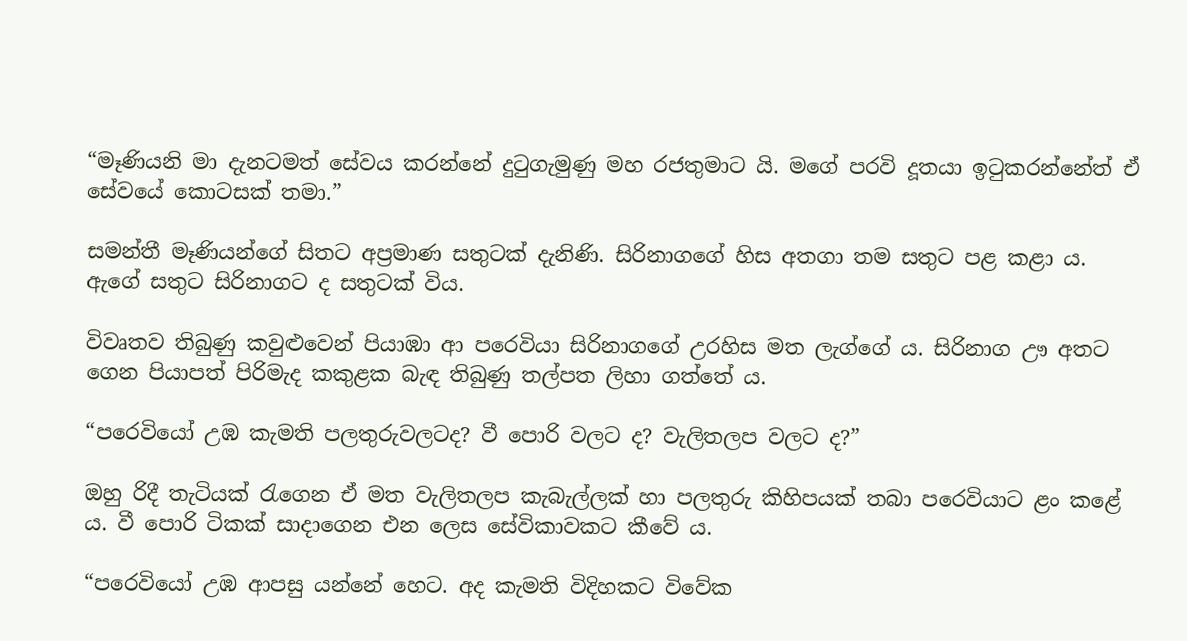“මෑණියනි මා දැනටමත් සේවය කරන්නේ දුටුගැමුණු මහ රජතුමාට යි. මගේ පරවි දූතයා ඉටුකරන්නේත් ඒ සේවයේ කොටසක් තමා.”

සමන්තී මෑණියන්ගේ සිතට අප්‍රමාණ සතුටක් දැනිණි. සිරිනාගගේ හිස අතගා තම සතුට පළ කළා ය. ඇගේ සතුට සිරිනාගට ද සතුටක් විය.

විවෘතව තිබුණු කවුළුවෙන් පියාඹා ආ පරෙවියා සිරිනාගගේ උරහිස මත ලැග්ගේ ය. සිරිනාග ඌ අතට ගෙන පියාපත් පිරිමැද කකුළක බැඳ තිබුණු තල්පත ලිහා ගත්තේ ය.

“පරෙවියෝ උඹ කැමති පලතුරුවලටද? වී පොරි වලට ද? වැලිතලප වලට ද?”

ඔහු රිදී තැටියක් රැගෙන ඒ මත වැලිතලප කැබැල්ලක් හා පලතුරු කිහිපයක් තබා පරෙවියාට ළං කළේ ය. වී පොරි ටිකක් සාදාගෙන එන ලෙස සේවිකාවකට කීවේ ය.

“පරෙවියෝ උඹ ආපසු යන්නේ හෙට. අද කැමති විදිහකට විවේක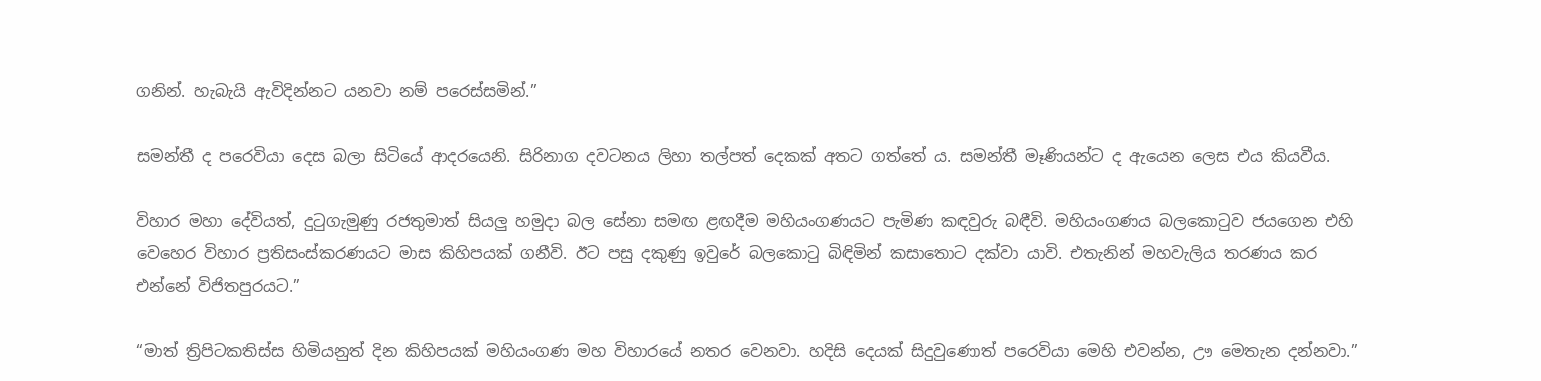ගනින්. හැබැයි ඇවිදින්නට යනවා නම් පරෙස්සමින්.”

සමන්තී ද පරෙවියා දෙස බලා සිටියේ ආදරයෙනි. සිරිනාග දවටනය ලිහා තල්පත් දෙකක් අතට ගත්තේ ය. සමන්තී මෑණියන්ට ද ඇයෙන ලෙස එය කියවීය.

විහාර මහා දේවියත්, දුටුගැමුණු රජතුමාත් සියලු හමුදා බල සේනා සමඟ ළඟදීම මහියංගණයට පැමිණ කඳවුරු බඳීවි. මහියංගණය බලකොටුව ජයගෙන එහි වෙහෙර විහාර ප්‍රතිසංස්කරණයට මාස කිහිපයක් ගනීවි. ඊට පසු දකුණු ඉවුරේ බලකොටු බිඳිමින් කසාතොට දක්වා යාවි. එතැනින් මහවැලිය තරණය කර එන්නේ විජිතපුරයට.”

“මාත් ත්‍රිපිටකතිස්ස හිමියනුත් දින කිහිපයක් මහියංගණ මහ විහාරයේ නතර වෙනවා. හදිසි දෙයක් සිදුවුණොත් පරෙවියා මෙහි එවන්න, ඌ මෙතැන දන්නවා.”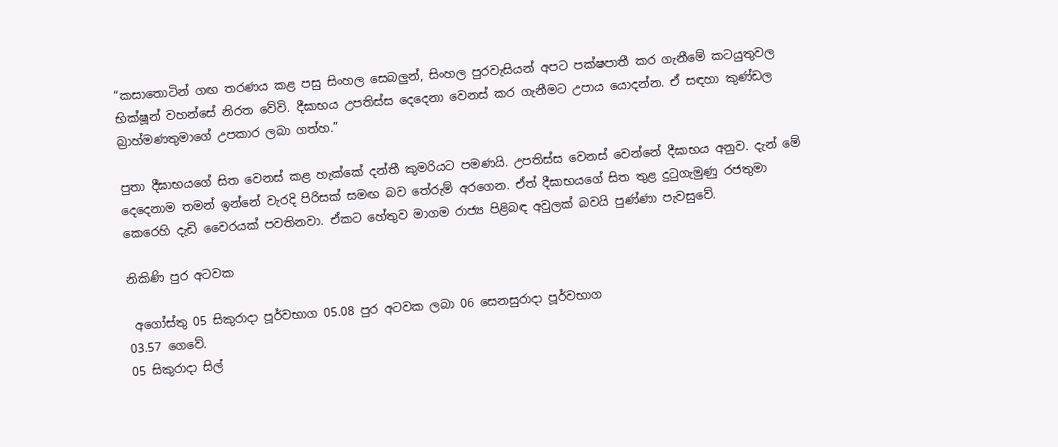“කසාතොටින් ගඟ තරණය කළ පසු සිංහල සෙබලුන්, සිංහල පුරවැසියන් අපට පක්ෂපාතී කර ගැනීමේ කටයුතුවල භික්ෂූන් වහන්සේ නිරත වේවි. දීඝාභය උපතිස්ස දෙදෙනා වෙනස් කර ගැනීමට උපාය යොදන්න. ඒ සඳහා කුණ්ඩල බ්‍රාහ්මණතුමාගේ උපකාර ලබා ගත්හ.”

පුතා දීඝාභයගේ සිත වෙනස් කළ හැක්කේ දන්තී කුමරියට පමණයි. උපතිස්ස වෙනස් වෙන්නේ දීඝාභය අනුව. දැන් මේ දෙදෙනාම තමන් ඉන්නේ වැරදි පිරිසක් සමඟ බව තේරුම් අරගෙන. ඒත් දීඝාභයගේ සිත තුළ දුටුගැමුණු රජතුමා කෙරෙහි දැඩි වෛරයක් පවතිනවා. ඒකට හේතුව මාගම රාජ්‍ය පිළිබඳ අවුලක් බවයි පුණ්ණා පැවසුවේ.

නිකිණි පුර අටවක

 අගෝස්තු 05 සිකුරාදා පූර්වභාග 05.08 පුර අටවක ලබා 06 සෙනසුරාදා පූර්වභාග
03.57 ගෙවේ.
05 සිකුරාදා සිල්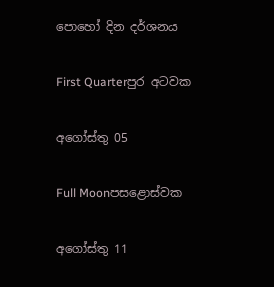පොහෝ දින දර්ශනය

First Quarterපුර අටවක

අගෝස්තු 05

Full Moonපසළොස්වක

අගෝස්තු 11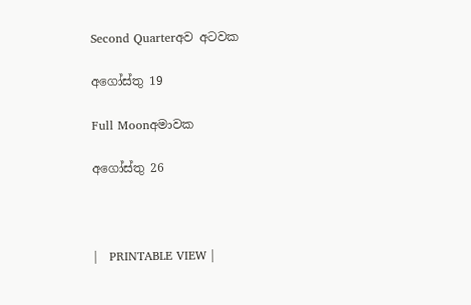Second Quarterඅව අටවක

අගෝස්තු 19

Full Moonඅමාවක

අගෝස්තු 26



|   PRINTABLE VIEW |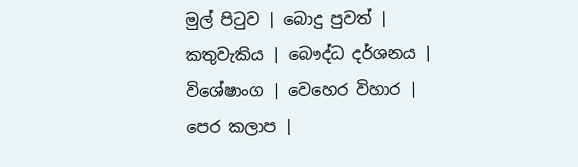මුල් පිටුව | බොදු පුවත් | කතුවැකිය | බෞද්ධ දර්ශනය | විශේෂාංග | වෙහෙර විහාර | පෙර කලාප |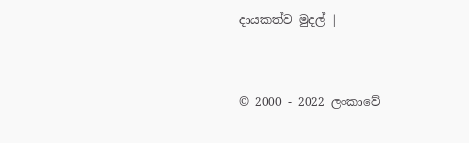දායකත්ව මුදල් |



© 2000 - 2022 ලංකාවේ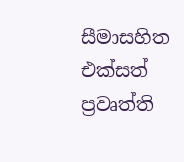සීමාසහිත එක්සත් ප්‍රවෘත්ති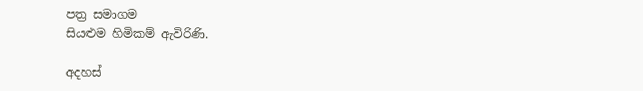පත්‍ර සමාගම
සියළුම හිමිකම් ඇවිරිණි.

අදහස්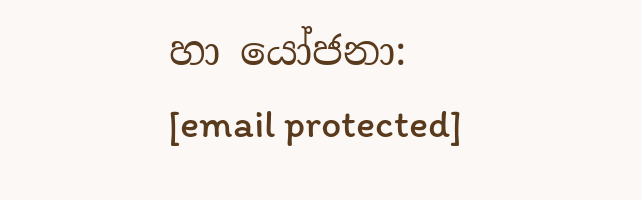හා යෝජනා: [email protected]